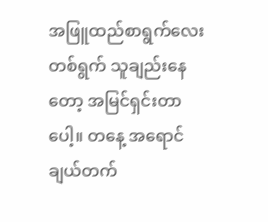အဖြူထည်စာရွက်လေးတစ်ရွက် သူချည်းနေတော့ အမြင်ရှင်းတာပေါ့။ တနေ့ အရောင်ချယ်တက်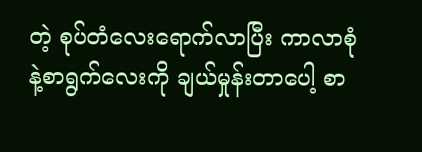တဲ့ စုပ်တံလေးရောက်လာပြီး ကာလာစုံနဲ့စာရွက်လေးကို ချယ်မှုန်းတာပေါ့ စာ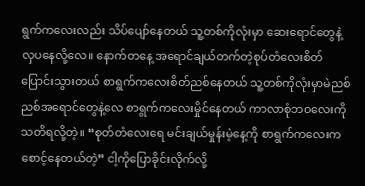ရွက်ကလေးလည်း သိပ်ပျော်နေတယ် သူ့တစ်ကိုလုံးမှာ ဆေးရောင်တွေနဲ့လှပနေလို့လေ။ နောက်တနေ့ အရောင်ချယ်တက်တဲ့စုပ်တံလေးစိတ်ပြောင်းသွားတယ် စာရွက်ကလေးစိတ်ညစ်နေတယ် သူ့တစ်ကိုလုံးမှာမဲညစ်ညစ်အရောင်တွေနဲ့လေ စာရွက်ကလေးမှိုင်နေတယ် ကာလာစုံဘဝလေးကိုသတိရလို့တဲ့။ “စုတ်တံလေးရေ မင်းချယ်မှုန်းမဲ့နေ့ကို စာရွက်ကလေးကစောင့်နေတယ်တဲ့” ငါ့ကိုပြောခိုင်းလိုက်လို့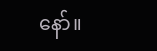နော်။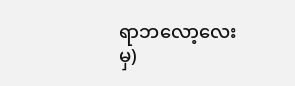ရာဘလော့လေးမှ)